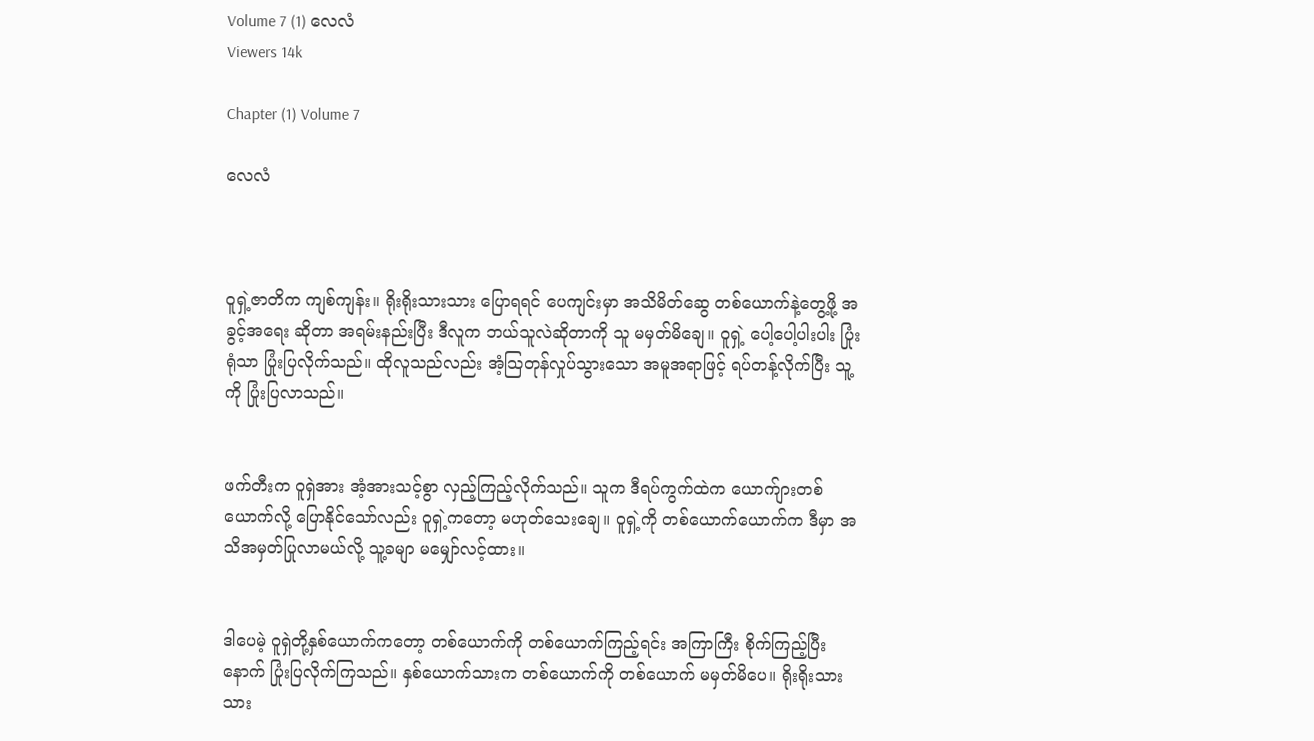Volume 7 (1) လေလံ
Viewers 14k

Chapter (1) Volume 7

လေလံ



ဝူရှဲ့ဇာတိက ကျစ်ကျန်း။ ရိုးရိုးသားသား ပြောရရင် ပေကျင်းမှာ အသိမိတ်ဆွေ တစ်ယောက်နဲ့တွေ့ဖို့ အခွင့်အရေး ဆိုတာ အရမ်းနည်းပြီး ဒီလူက ဘယ်သူလဲဆိုတာကို သူ မမှတ်မိချေ။ ဝူရှဲ့ ပေါ့ပေါ့ပါးပါး ပြုံးရုံသာ ပြုံးပြလိုက်သည်။ ထိုလူသည်လည်း အံ့သြတုန်လှုပ်သွားသော အမူအရာဖြင့် ရပ်တန့်လိုက်ပြီး သူ့ကို ပြုံးပြလာသည်။


ဖက်တီးက ဝူရှဲအား အံ့အားသင့်စွာ လှည့်ကြည့်လိုက်သည်။ သူက ဒီရပ်ကွက်ထဲက ယောက်ျားတစ်ယောက်လို့ ပြောနိုင်သော်လည်း ဝူရှဲ့ကတော့ မဟုတ်သေးချေ။ ဝူရှဲ့ကို တစ်ယောက်ယောက်က ဒီမှာ အသိအမှတ်ပြုလာမယ်လို့ သူ့ခမျာ မမျှော်လင့်ထား။


ဒါပေမဲ့ ဝူရှဲတို့နှစ်ယောက်ကတော့ တစ်ယောက်ကို တစ်ယောက်ကြည့်ရင်း အကြာကြီး စိုက်ကြည့်ပြီးနောက် ပြုံးပြလိုက်ကြသည်။ နှစ်ယောက်သားက တစ်ယောက်ကို တစ်ယောက် မမှတ်မိပေ။ ရိုးရိုးသားသား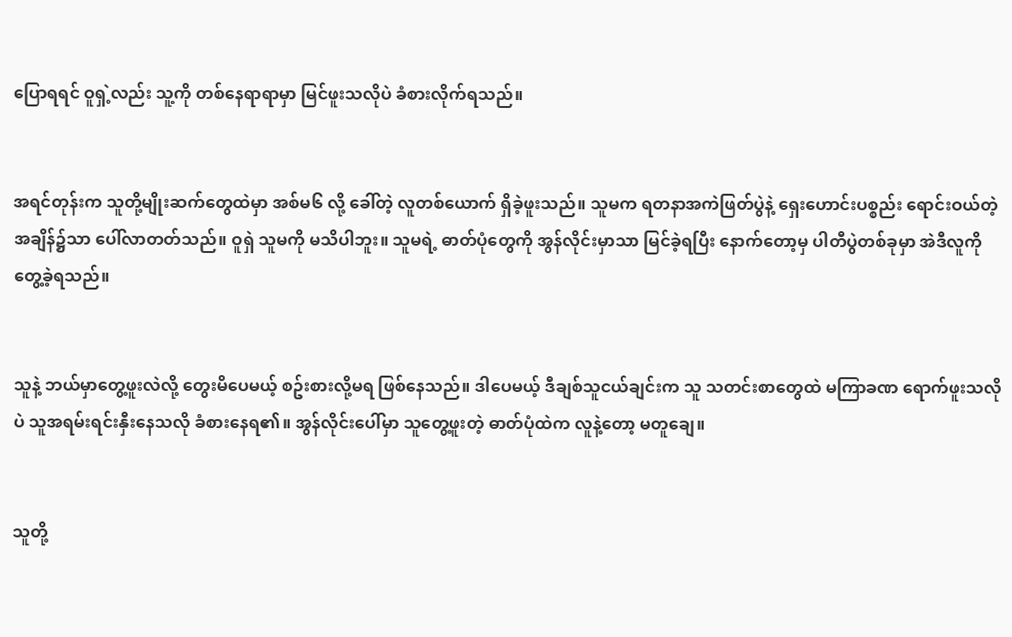ပြောရရင် ဝူရှဲ့လည်း သူ့ကို တစ်နေရာရာမှာ မြင်ဖူးသလိုပဲ ခံစားလိုက်ရသည်။


အရင်တုန်းက သူတို့မျိုးဆက်တွေထဲမှာ အစ်မ၆ လို့ ခေါ်တဲ့ လူတစ်ယောက် ရှိခဲ့ဖူးသည်။ သူမက ရတနာအကဲဖြတ်ပွဲနဲ့ ရှေးဟောင်းပစ္စည်း ရောင်းဝယ်တဲ့ အချိန်၌သာ ပေါ်လာတတ်သည်။ ဝူရှဲ သူမကို မသိပါဘူး။ သူမရဲ့ ဓာတ်ပုံတွေကို အွန်လိုင်းမှာသာ မြင်ခဲ့ရပြီး နောက်တော့မှ ပါတီပွဲတစ်ခုမှာ အဲဒီလူကို တွေ့ခဲ့ရသည်။


သူနဲ့ ဘယ်မှာတွေ့ဖူးလဲလို့ တွေးမိပေမယ့် စဥ်းစားလို့မရ ဖြစ်နေသည်။ ဒါပေမယ့် ဒီချစ်သူငယ်ချင်းက သူ သတင်းစာတွေထဲ မကြာခဏ ရောက်ဖူးသလိုပဲ သူအရမ်းရင်းနှီးနေသလို ခံစားနေရ၏။ အွန်လိုင်းပေါ်မှာ သူတွေ့ဖူးတဲ့ ဓာတ်ပုံထဲက လူနဲ့တော့ မတူချေ။


သူတို့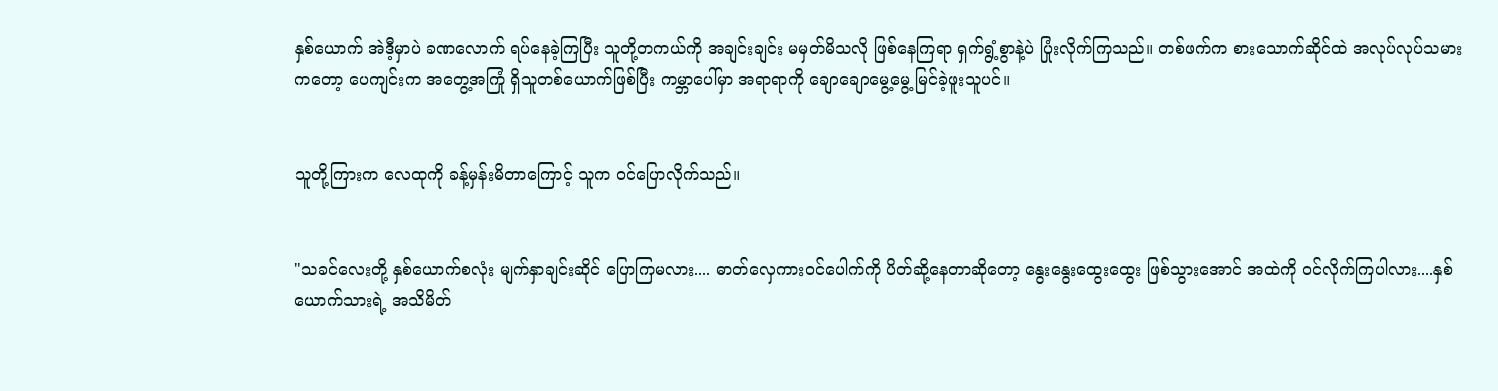နှစ်ယောက် အဲဒီ့မှာပဲ ခဏလောက် ရပ်နေခဲ့ကြပြီး သူတို့တကယ်ကို အချင်းချင်း မမှတ်မိသလို ဖြစ်နေကြရာ ရှက်ရွံ့စွာနဲ့ပဲ ပြုံးလိုက်ကြသည်။ တစ်ဖက်က စားသောက်ဆိုင်ထဲ အလုပ်လုပ်သမားကတော့ ပေကျင်းက အတွေ့အကြုံ ရှိသူတစ်ယောက်ဖြစ်ပြီး ကမ္ဘာပေါ်မှာ အရာရာကို ချောချောမွေ့မွေ့ မြင်ခဲ့ဖူးသူပင်။


သူတို့ကြားက လေထုကို ခန့်မှန်းမိတာကြောင့် သူက ဝင်ပြောလိုက်သည်။


"သခင်လေးတို့ နှစ်ယောက်စလုံး မျက်နှာချင်းဆိုင် ပြောကြမလား.... ဓာတ်လှေကားဝင်ပေါက်ကို ပိတ်ဆို့နေတာဆိုတော့ နွေးနွေးထွေးထွေး ဖြစ်သွားအောင် အထဲကို ဝင်လိုက်ကြပါလား....နှစ်ယောက်သားရဲ့ အသိမိတ်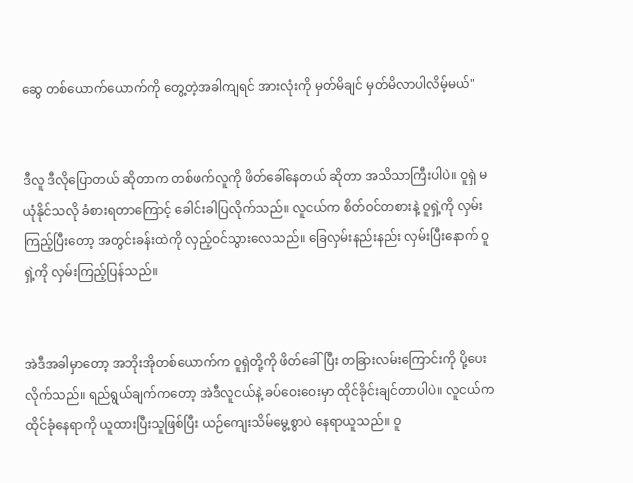ဆွေ တစ်ယောက်ယောက်ကို တွေ့တဲ့အခါကျရင် အားလုံးကို မှတ်မိချင် မှတ်မိလာပါလိမ့်မယ်"


ဒီလူ ဒီလိုပြောတယ် ဆိုတာက တစ်ဖက်လူကို ဖိတ်ခေါ်နေတယ် ဆိုတာ အသိသာကြီးပါပဲ။ ဝူရှဲ မယုံနိုင်သလို ခံစားရတာကြောင့် ခေါင်းခါပြလိုက်သည်။ လူငယ်က စိတ်ဝင်တစားနဲ့ ဝူရှဲ့ကို လှမ်းကြည့်ပြီးတော့ အတွင်းခန်းထဲကို လှည့်ဝင်သွားလေသည်။ ခြေလှမ်းနည်းနည်း လှမ်းပြီးနောက် ဝူရှဲ့ကို လှမ်းကြည့်ပြန်သည်။


အဲဒီအခါမှာတော့ အဘိုးအိုတစ်ယောက်က ဝူရှဲတို့ကို ဖိတ်ခေါ်ပြီး တခြားလမ်းကြောင်းကို ပို့ပေးလိုက်သည်။ ရည်ရွယ်ချက်ကတော့ အဲဒီလူငယ်နဲ့ ခပ်ဝေးဝေးမှာ ထိုင်ခိုင်းချင်တာပါပဲ။ လူငယ်က ထိုင်ခုံနေရာကို ယူထားပြီးသူဖြစ်ပြီး ယဉ်ကျေးသိမ်မွေ့စွာပဲ နေရာယူသည်။ ဝူ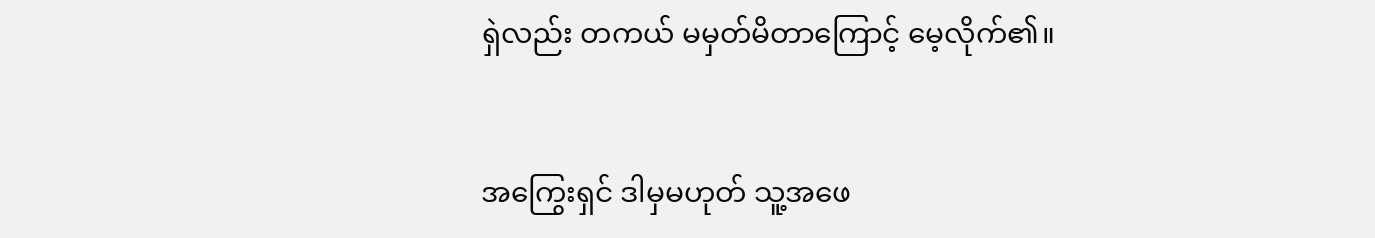ရှဲလည်း တကယ် မမှတ်မိတာကြောင့် မေ့လိုက်၏။


အကြွေးရှင် ဒါမှမဟုတ် သူ့အဖေ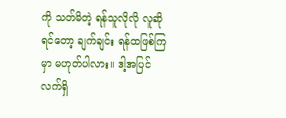ကို သတ်မိတဲ့ ရန်သူလိုလို လူဆိုရင်တော့ ချက်ချင်း ရန်ထဖြစ်ကြမှာ မဟုတ်ပါလား။ ဒါ့အပြင် လက်ရှိ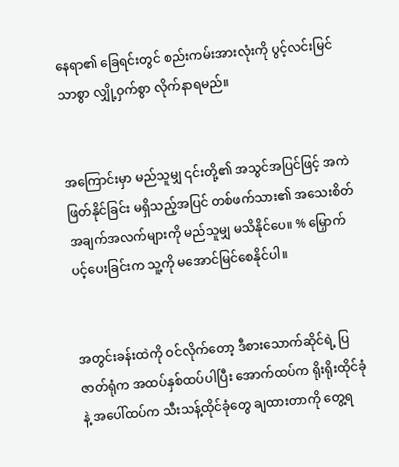နေရာ၏ ခြေရင်းတွင် စည်းကမ်းအားလုံးကို ပွင့်လင်းမြင်သာစွာ လျှို့ဝှက်စွာ လိုက်နာရမည်။


အကြောင်းမှာ မည်သူမျှ ၎င်းတို့၏ အသွင်အပြင်ဖြင့် အကဲဖြတ်နိုင်ခြင်း မရှိသည့်အပြင် တစ်ဖက်သား၏ အသေးစိတ် အချက်အလက်များကို မည်သူမျှ မသိနိုင်ပေ။ % မြှောက်ပင့်ပေးခြင်းက သူ့ကို မအောင်မြင်စေနိုင်ပါ။


အတွင်းခန်းထဲကို ဝင်လိုက်တော့ ဒီစားသောက်ဆိုင်ရဲ့ ပြဇာတ်ရုံက အထပ်နှစ်ထပ်ပါပြီး အောက်ထပ်က ရိုးရိုးထိုင်ခုံနဲ့ အပေါ်ထပ်က သီးသန့်ထိုင်ခုံတွေ ချထားတာကို တွေ့ရ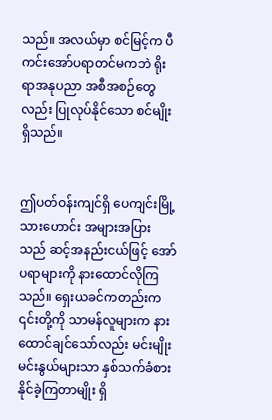သည်။ အလယ်မှာ စင်မြင့်က ပီကင်းအော်ပရာတင်မကဘဲ ရိုးရာအနုပညာ အစီအစဉ်တွေလည်း ပြုလုပ်နိုင်သော စင်မျိုးရှိသည်။


ဤပတ်ဝန်းကျင်ရှိ ပေကျင်းမြို့သားဟောင်း အများအပြားသည် ဆင့်အနည်းငယ်ဖြင့် အော်ပရာများကို နားထောင်လိုကြသည်။ ရှေးယခင်ကတည်းက ၎င်းတို့ကို သာမန်လူများက နားထောင်ချင်သော်လည်း မင်းမျိုးမင်းနွယ်များသာ နှစ်သက်ခံစားနိုင်ခဲ့ကြတာမျိုး ရှိ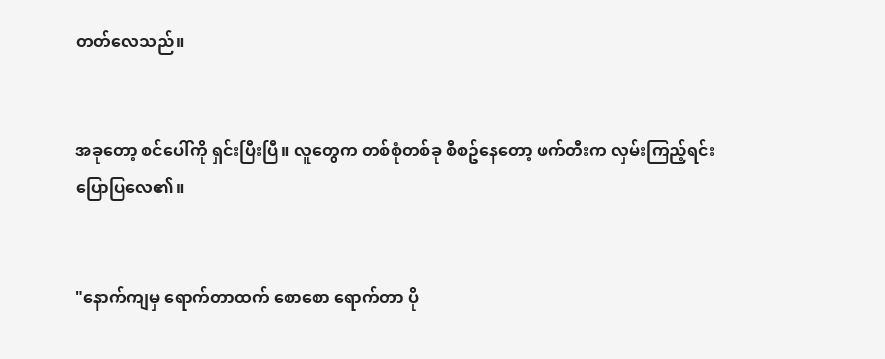တတ်လေသည်။


အခုတော့ စင်ပေါ်ကို ရှင်းပြီးပြီ။ လူတွေက တစ်စုံတစ်ခု စီစဥ်နေတော့ ဖက်တီးက လှမ်းကြည့်ရင်း ပြောပြလေ၏။


"နောက်ကျမှ ရောက်တာထက် စောစော ရောက်တာ ပို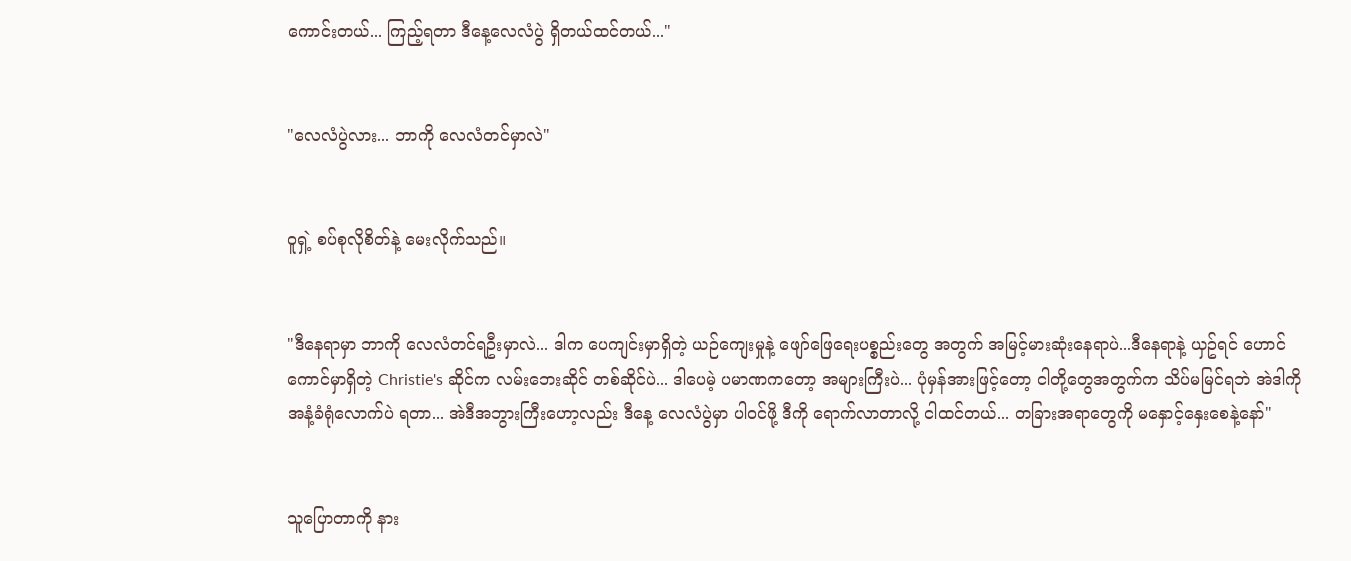ကောင်းတယ်... ကြည့်ရတာ ဒီနေ့လေလံပွဲ ရှိတယ်ထင်တယ်..."


"လေလံပွဲလား... ဘာကို လေလံတင်မှာလဲ"


ဝူရှဲ့ စပ်စုလိုစိတ်နဲ့ မေးလိုက်သည်။


"ဒီနေရာမှာ ဘာကို လေလံတင်ရဦးမှာလဲ... ဒါက ပေကျင်းမှာရှိတဲ့ ယဉ်ကျေးမှုနဲ့ ဖျော်ဖြေရေးပစ္စည်းတွေ အတွက် အမြင့်မားဆုံးနေရာပဲ...ဒီနေရာနဲ့ ယှဥ်ရင် ဟောင်ကောင်မှာရှိတဲ့ Christie's ဆိုင်က လမ်းဘေးဆိုင် တစ်ဆိုင်ပဲ... ဒါပေမဲ့ ပမာဏကတော့ အများကြီးပဲ... ပုံမှန်အားဖြင့်တော့ ငါတို့တွေအတွက်က သိပ်မမြင်ရဘဲ အဲဒါကို အနံ့ခံရုံလောက်ပဲ ရတာ... အဲဒီအဘွားကြီးဟော့လည်း ဒီနေ့ လေလံပွဲမှာ ပါဝင်ဖို့ ဒီကို ရောက်လာတာလို့ ငါထင်တယ်... တခြားအရာတွေကို မနှောင့်နှေးစေနဲ့နော်"


သူပြောတာကို နား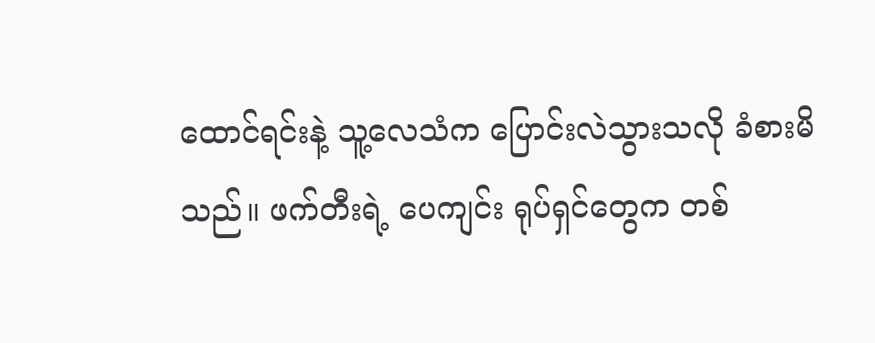ထောင်ရင်းနဲ့ သူ့လေသံက ပြောင်းလဲသွားသလို ခံစားမိသည်။ ဖက်တီးရဲ့ ပေကျင်း ရုပ်ရှင်တွေက တစ်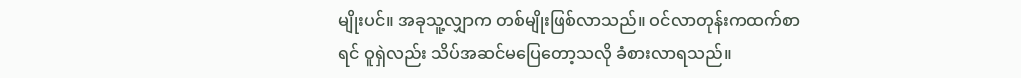မျိုးပင်။ အခုသူ့လျှာက တစ်မျိုးဖြစ်လာသည်။ ဝင်လာတုန်းကထက်စာရင် ဝူရှဲလည်း သိပ်အဆင်မပြေတော့သလို ခံစားလာရသည်။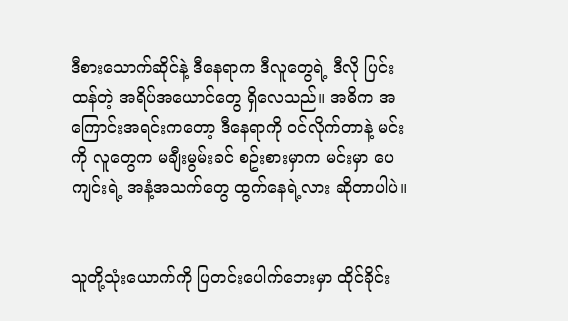ဒီစားသောက်ဆိုင်နဲ့ ဒီနေရာက ဒီလူတွေရဲ့ ဒီလို ပြင်းထန်တဲ့ အရိပ်အယောင်တွေ ရှိလေသည်။ အဓိက အကြောင်းအရင်းကတော့ ဒီနေရာကို ဝင်လိုက်တာနဲ့ မင်းကို လူတွေက မချီးမွမ်းခင် စဥ်းစားမှာက မင်းမှာ ပေကျင်းရဲ့ အနံ့အသက်တွေ ထွက်နေရဲ့လား ဆိုတာပါပဲ။


သူတို့သုံးယောက်ကို ပြတင်းပေါက်ဘေးမှာ ထိုင်ခိုင်း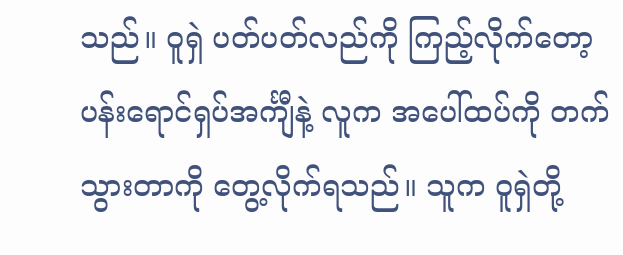သည်။ ဝူရှဲ ပတ်ပတ်လည်ကို ကြည့်လိုက်တော့ ပန်းရောင်ရှပ်အင်္ကျီနဲ့ လူက အပေါ်ထပ်ကို တက်သွားတာကို တွေ့လိုက်ရသည်။ သူက ဝူရှဲတို့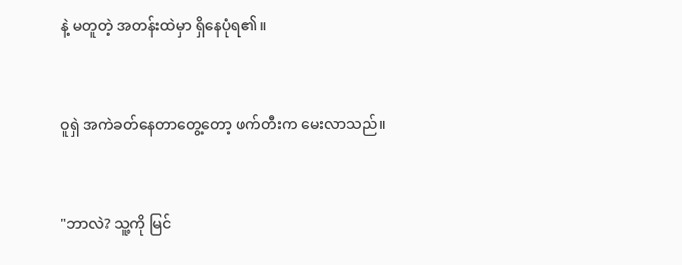နဲ့ မတူတဲ့ အတန်းထဲမှာ ရှိနေပုံရ၏။


ဝူရှဲ အကဲခတ်နေတာတွေ့တော့ ဖက်တီးက မေးလာသည်။


"ဘာလဲ? သူ့ကို မြင်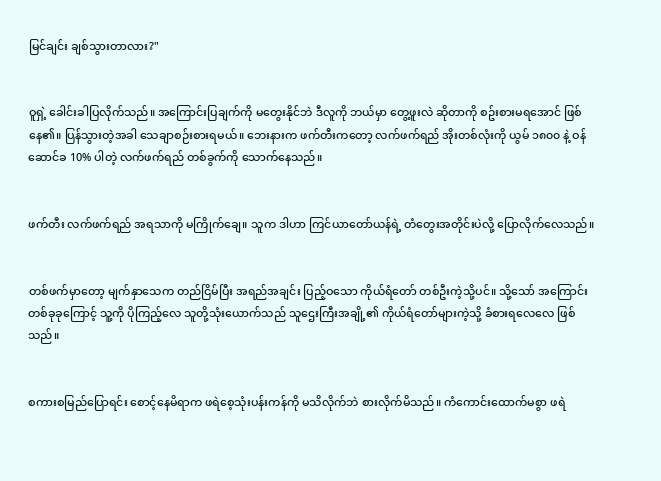မြင်ချင်း ချစ်သွားတာလား?"


ဝူရှဲ့ ခေါင်းခါပြလိုက်သည်။ အကြောင်းပြချက်ကို မတွေးနိုင်ဘဲ ဒီလူကို ဘယ်မှာ တွေ့ဖူးလဲ ဆိုတာကို စဥ်းစားမရအောင် ဖြစ်နေ၏။ ပြန်သွားတဲ့အခါ သေချာစဉ်းစားရမယ်။ ဘေးနားက ဖက်တီးကတော့ လက်ဖက်ရည် အိုးတစ်လုံးကို ယွမ် ၁၈၀၀ နဲ့ ဝန်ဆောင်ခ 10% ပါတဲ့ လက်ဖက်ရည် တစ်ခွက်ကို သောက်နေသည်။


ဖက်တီး လက်ဖက်ရည် အရသာကို မကြိုက်ချေ။ သူက ဒါဟာ ကြင်ယာတော်ယန်ရဲ့ တံတွေးအတိုင်းပဲလို့ ပြောလိုက်လေသည်။


တစ်ဖက်မှာတော့ မျက်နှာသေက တည်ငြိမ်ပြီး အရည်အချင်း ပြည့်ဝသော ကိုယ်ရံတော် တစ်ဦးကဲ့သို့ပင်။ သို့သော် အကြောင်းတစ်ခုခုကြောင့် သူ့ကို ပိုကြည့်လေ သူတို့သုံးယောက်သည် သူဌေးကြီးအချို့၏ ကိုယ်ရံတော်များကဲ့သို့ ခံစားရလေလေ ဖြစ်သည်။


စကားစမြည်ပြောရင်း စောင့်နေမိရာက ဖရဲစေ့သုံးပန်းကန်ကို မသိလိုက်ဘဲ စားလိုက်မိသည်။ ကံကောင်းထောက်မစွာ ဖရဲ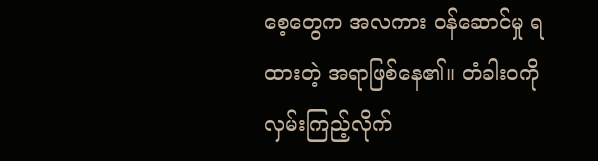စေ့တွေက အလကား ဝန်ဆောင်မှု ရထားတဲ့ အရာဖြစ်နေ၏။ တံခါးဝကို လှမ်းကြည့်လိုက်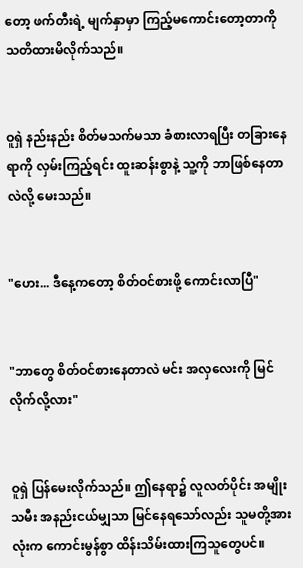တော့ ဖက်တီးရဲ့ မျက်နှာမှာ ကြည့်မကောင်းတော့တာကို သတိထားမိလိုက်သည်။


ဝူရှဲ နည်းနည်း စိတ်မသက်မသာ ခံစားလာရပြီး တခြားနေရာကို လှမ်းကြည့်ရင်း ထူးဆန်းစွာနဲ့ သူ့ကို ဘာဖြစ်နေတာလဲလို့ မေးသည်။


"ဟေး... ဒီနေ့ကတော့ စိတ်ဝင်စားဖို့ ကောင်းလာပြီ"


"ဘာတွေ စိတ်ဝင်စားနေတာလဲ မင်း အလှလေးကို မြင်လိုက်လို့လား"


ဝူရှဲ ပြန်မေးလိုက်သည်။ ဤနေရာ၌ လူလတ်ပိုင်း အမျိုးသမီး အနည်းငယ်မျှသာ မြင်နေရသော်လည်း သူမတို့အားလုံးက ကောင်းမွန်စွာ ထိန်းသိမ်းထားကြသူတွေပင်။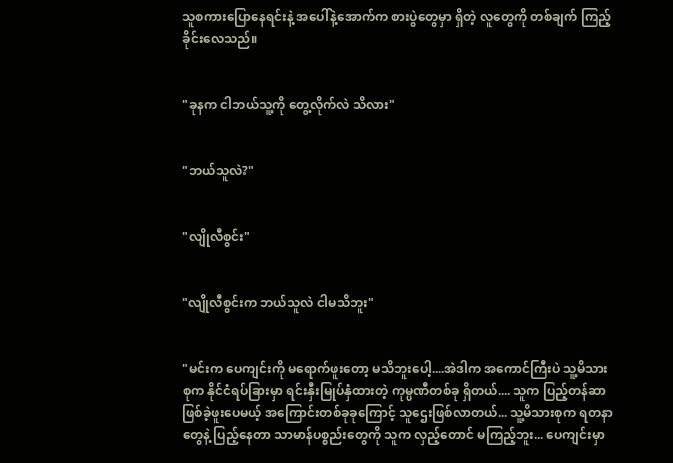သူစကားပြောနေရင်းနဲ့ အပေါ်နဲ့အောက်က စားပွဲတွေမှာ ရှိတဲ့ လူတွေကို တစ်ချက် ကြည့်ခိုင်းလေသည်။


"ခုနက ငါဘယ်သူ့ကို တွေ့လိုက်လဲ သိလား"


"ဘယ်သူလဲ?"


"လျိုလီစွင်း"


"လျိုလီစွင်းက ဘယ်သူလဲ ငါမသိဘူး"


"မင်းက ပေကျင်းကို မရောက်ဖူးတော့ မသိဘူးပေါ့....အဲဒါက အကောင်ကြီးပဲ သူ့မိသားစုက နိုင်ငံရပ်ခြားမှာ ရင်းနှီးမြုပ်နှံထားတဲ့ ကုမ္ပဏီတစ်ခု ရှိတယ်.... သူက ပြည့်တန်ဆာ ဖြစ်ခဲ့ဖူးပေမယ့် အကြောင်းတစ်ခုခုကြောင့် သူဌေးဖြစ်လာတယ်... သူ့မိသားစုက ရတနာတွေနဲ့ ပြည့်နေတာ သာမာန်ပစ္စည်းတွေကို သူက လှည့်တောင် မကြည့်ဘူး... ပေကျင်းမှာ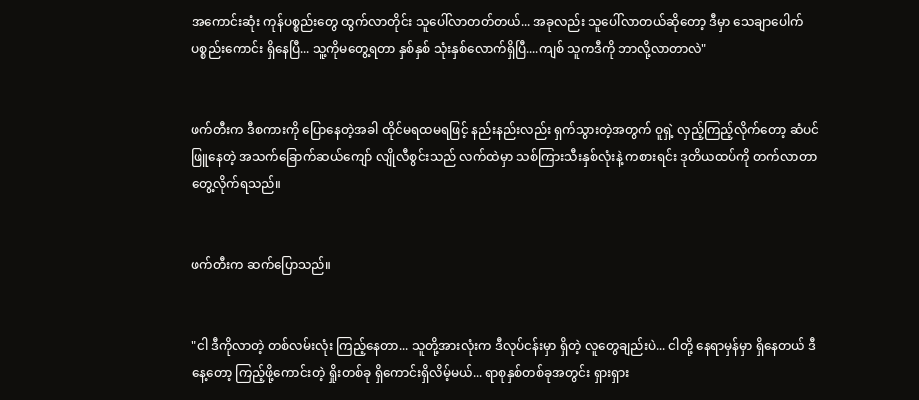အကောင်းဆုံး ကုန်ပစ္စည်းတွေ ထွက်လာတိုင်း သူပေါ်လာတတ်တယ်... အခုလည်း သူပေါ်လာတယ်ဆိုတော့ ဒီမှာ သေချာပေါက် ပစ္စည်းကောင်း ရှိနေပြီ... သူ့ကိုမတွေ့ရတာ နှစ်နှစ် သုံးနှစ်လောက်ရှိပြီ....ကျစ် သူကဒီကို ဘာလို့လာတာလဲ"


ဖက်တီးက ဒီစကားကို ပြောနေတဲ့အခါ ထိုင်မရထမရဖြင့် နည်းနည်းလည်း ရှက်သွားတဲ့အတွက် ဝူရှဲ့ လှည့်ကြည့်လိုက်တော့ ဆံပင်ဖြူနေတဲ့ အသက်ခြောက်ဆယ်ကျော် လျိုလီစွင်းသည် လက်ထဲမှာ သစ်ကြားသီးနှစ်လုံးနဲ့ ကစားရင်း ဒုတိယထပ်ကို တက်လာတာ တွေ့လိုက်ရသည်။


ဖက်တီးက ဆက်ပြောသည်။


"ငါ ဒီကိုလာတဲ့ တစ်လမ်းလုံး ကြည့်နေတာ... သူတို့အားလုံးက ဒီလုပ်ငန်းမှာ ရှိတဲ့ လူတွေချည်းပဲ... ငါတို့ နေရာမှန်မှာ ရှိနေတယ် ဒီနေ့တော့ ကြည့်ဖို့ကောင်းတဲ့ ရှိုးတစ်ခု ရှိကောင်းရှိလိမ့်မယ်... ရာစုနှစ်တစ်ခုအတွင်း ရှားရှား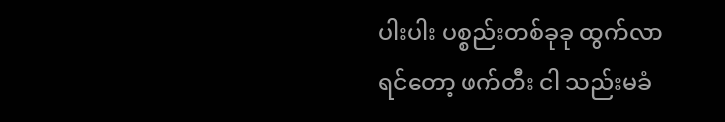ပါးပါး ပစ္စည်းတစ်ခုခု ထွက်လာရင်တော့ ဖက်တီး ငါ သည်းမခံ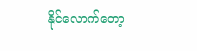နိုင်လောက်တော့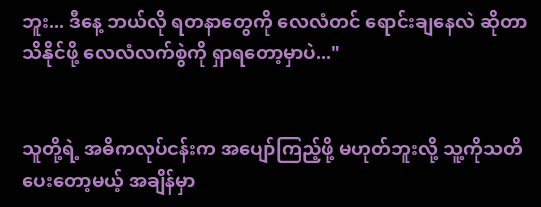ဘူး... ဒီနေ့ ဘယ်လို ရတနာတွေကို လေလံတင် ရောင်းချနေလဲ ဆိုတာ သိနိုင်ဖို့ လေလံလက်စွဲကို ရှာရတော့မှာပဲ..."


သူတို့ရဲ့ အဓိကလုပ်ငန်းက အပျော်ကြည့်ဖို့ မဟုတ်ဘူးလို့ သူ့ကိုသတိပေးတော့မယ့် အချိန်မှာ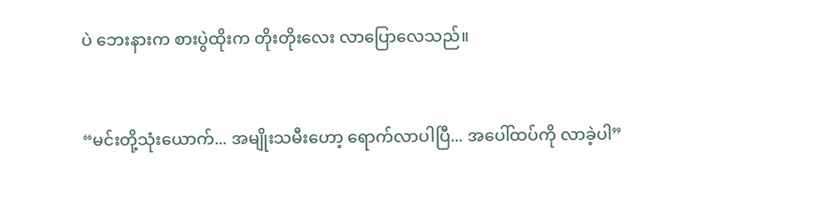ပဲ ဘေးနားက စားပွဲထိုးက တိုးတိုးလေး လာပြောလေသည်။


“မင်းတို့သုံးယောက်... အမျိုးသမီးဟော့ ရောက်လာပါပြီ... အပေါ်ထပ်ကို လာခဲ့ပါ”